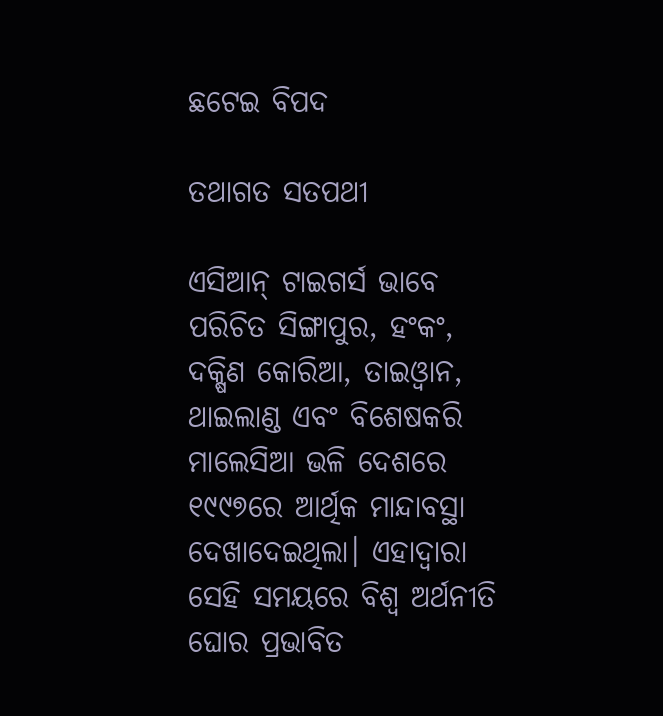ଛଟେଇ ବିପଦ

ତଥାଗତ ସତପଥୀ

ଏସିଆନ୍‌ ଟାଇଗର୍ସ ଭାବେ ପରିଚିତ ସିଙ୍ଗାପୁର, ହଂକଂ, ଦକ୍ଷିଣ କୋରିଆ, ତାଇଓ୍ବାନ, ଥାଇଲାଣ୍ଡ ଏବଂ ବିଶେଷକରି ମାଲେସିଆ ଭଳି ଦେଶରେ ୧୯୯୭ରେ ଆର୍ଥିକ ମାନ୍ଦାବସ୍ଥା ଦେଖାଦେଇଥିଲା। ଏହାଦ୍ୱାରା ସେହି ସମୟରେ ବିଶ୍ୱ ଅର୍ଥନୀତି ଘୋର ପ୍ରଭାବିତ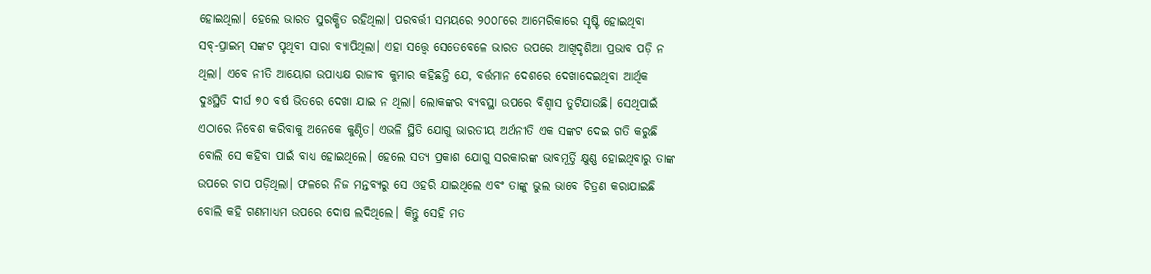ହୋଇଥିଲା। ହେଲେ ଭାରତ ସୁରକ୍ଷିତ ରହିଥିଲା। ପରବର୍ତ୍ତୀ ସମୟରେ ୨୦୦୮ରେ ଆମେରିକାରେ ସୃଷ୍ଟି ହୋଇଥିବା ସବ୍‌-ପ୍ରାଇମ୍‌ ସଙ୍କଟ ପୃଥିବୀ ସାରା ବ୍ୟାପିଥିଲା। ଏହା ସତ୍ତ୍ୱେ ସେତେବେଳେ ଭାରତ ଉପରେ ଆଖିଦୃଶିଆ ପ୍ରଭାବ ପଡ଼ି ନ ଥିଲା। ଏବେ ନୀତି ଆୟୋଗ ଉପାଧ୍ୟକ୍ଷ ରାଜୀବ କୁମାର କହିଛନ୍ତି ଯେ, ବର୍ତ୍ତମାନ ଦେଶରେ ଦେଖାଦେଇଥିବା ଆର୍ଥିକ ଦୁଃସ୍ଥିତି ଦୀର୍ଘ ୭୦ ବର୍ଷ ଭିତରେ ଦେଖା ଯାଇ ନ ଥିଲା। ଲୋକଙ୍କର ବ୍ୟବସ୍ଥା ଉପରେ ବିଶ୍ୱାସ ତୁଟିଯାଉଛି। ସେଥିପାଇଁ ଏଠାରେ ନିବେଶ କରିବାକୁ ଅନେକେ କୁଣ୍ଠିତ। ଏଭଳି ସ୍ଥିତି ଯୋଗୁ ଭାରତୀୟ ଅର୍ଥନୀତି ଏକ ସଙ୍କଟ ଦେଇ ଗତି କରୁଛି ବୋଲି ସେ କହିବା ପାଇଁ ବାଧ୍ୟ ହୋଇଥିଲେ। ହେଲେ ସତ୍ୟ ପ୍ରକାଶ ଯୋଗୁ ସରକାରଙ୍କ ଭାବମୂର୍ତ୍ତି କ୍ଷୁଣ୍ଣ ହୋଇଥିବାରୁ ତାଙ୍କ ଉପରେ ଚାପ ପଡ଼ିଥିଲା। ଫଳରେ ନିଜ ମନ୍ତବ୍ୟରୁ ସେ ଓହରି ଯାଇଥିଲେ ଏବଂ ତାଙ୍କୁ ଭୁଲ ଭାବେ ଚିତ୍ରଣ କରାଯାଇଛି ବୋଲି କହି ଗଣମାଧ୍ୟମ ଉପରେ ଦୋଷ ଲଦିଥିଲେ। କିନ୍ତୁ ସେହି ମତ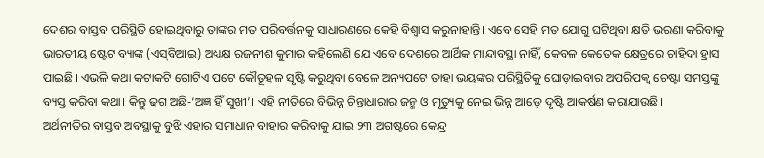ଦେଶର ବାସ୍ତବ ପରିସ୍ଥିତି ହୋଇଥିବାରୁ ତାଙ୍କର ମତ ପରିବର୍ତ୍ତନକୁ ସାଧାରଣରେ କେହି ବିଶ୍ୱାସ କରୁନାହାନ୍ତି। ଏବେ ସେହି ମତ ଯୋଗୁ ଘଟିଥିବା କ୍ଷତି ଭରଣା କରିବାକୁ ଭାରତୀୟ ଷ୍ଟେଟ ବ୍ୟାଙ୍କ (ଏସ୍‌ବିଆଇ) ଅଧ୍ୟକ୍ଷ ରଜନୀଶ କୁମାର କହିଲେଣି ଯେ ଏବେ ଦେଶରେ ଆର୍ଥିକ ମାନ୍ଦାବସ୍ଥା ନାହିଁ, କେବଳ କେତେକ କ୍ଷେତ୍ରରେ ଚାହିଦା ହ୍ରାସ ପାଇଛି। ଏଭଳି କଥା କଟାକଟି ଗୋଟିଏ ପଟେ କୌତୂହଳ ସୃଷ୍ଟି କରୁଥିବା ବେଳେ ଅନ୍ୟପଟେ ତାହା ଭୟଙ୍କର ପରିସ୍ଥିତିକୁ ଘୋଡ଼ାଇବାର ଅପରିପକ୍ୱ ଚେଷ୍ଟା ସମସ୍ତଙ୍କୁ ବ୍ୟସ୍ତ କରିବା କଥା। କିନ୍ତୁ ଢଗ ଅଛି-‘ଅଜ୍ଞ ହିଁ ସୁଖୀ’। ଏହି ନୀତିରେ ବିଭିନ୍ନ ଚିନ୍ତାଧାରାର ଜନ୍ମ ଓ ମୃତ୍ୟୁକୁ ନେଇ ଭିନ୍ନ ଆଡ଼େ ଦୃଷ୍ଟି ଆକର୍ଷଣ କରାଯାଉଛି।
ଅର୍ଥନୀତିର ବାସ୍ତବ ଅବସ୍ଥାକୁ ବୁଝି ଏହାର ସମାଧାନ ବାହାର କରିବାକୁ ଯାଇ ୨୩ ଅଗଷ୍ଟରେ କେନ୍ଦ୍ର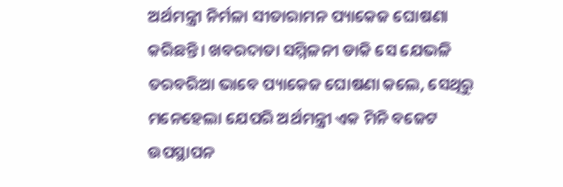ଅର୍ଥମନ୍ତ୍ରୀ ନିର୍ମଳା ସୀତାରାମନ ପ୍ୟାକେଜ ଘୋଷଣା କରିଛନ୍ତି। ଖବରଦାତା ସମ୍ମିଳନୀ ଡାକି ସେ ଯେଭଳି ତରବରିଆ ଭାବେ ପ୍ୟାକେଜ ଘୋଷଣା କଲେ, ସେଥିରୁ ମନେହେଲା ଯେପରି ଅର୍ଥମନ୍ତ୍ରୀ ଏକ ମିନି ବଜେଟ ଉପସ୍ଥାପନ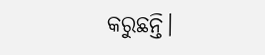କରୁଛନ୍ତି।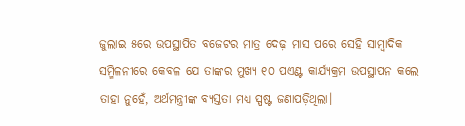ଜୁଲାଇ ୫ରେ ଉପସ୍ଥାପିତ ବଜେଟର ମାତ୍ର ଦେଢ଼ ମାସ ପରେ ସେହି ସାମ୍ବାଦିକ ସମ୍ମିଳନୀରେ କେବଳ ଯେ ତାଙ୍କର ମୁଖ୍ୟ ୧୦ ପଏଣ୍ଟ କାର୍ଯ୍ୟକ୍ରମ ଉପସ୍ଥାପନ କଲେ ତାହା ନୁହେଁ, ଅର୍ଥମନ୍ତ୍ରୀଙ୍କ ବ୍ୟସ୍ତତା ମଧ୍ୟ ସ୍ପଷ୍ଟ ଜଣାପଡ଼ିଥିଲା।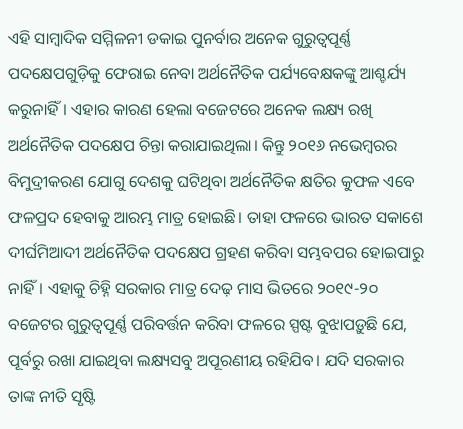ଏହି ସାମ୍ବାଦିକ ସମ୍ମିଳନୀ ଡକାଇ ପୁନର୍ବାର ଅନେକ ଗୁରୁତ୍ୱପୂର୍ଣ୍ଣ ପଦକ୍ଷେପଗୁଡ଼ିକୁ ଫେରାଇ ନେବା ଅର୍ଥନୈତିକ ପର୍ଯ୍ୟବେକ୍ଷକଙ୍କୁ ଆଶ୍ଚର୍ଯ୍ୟ କରୁନାହିଁ। ଏହାର କାରଣ ହେଲା ବଜେଟରେ ଅନେକ ଲକ୍ଷ୍ୟ ରଖି ଅର୍ଥନୈତିକ ପଦକ୍ଷେପ ଚିନ୍ତା କରାଯାଇଥିଲା। କିନ୍ତୁ ୨୦୧୬ ନଭେମ୍ବରର ବିମୁଦ୍ରୀକରଣ ଯୋଗୁ ଦେଶକୁ ଘଟିଥିବା ଅର୍ଥନୈତିକ କ୍ଷତିର କୁଫଳ ଏବେ ଫଳପ୍ରଦ ହେବାକୁ ଆରମ୍ଭ ମାତ୍ର ହୋଇଛି। ତାହା ଫଳରେ ଭାରତ ସକାଶେ ଦୀର୍ଘମିଆଦୀ ଅର୍ଥନୈତିକ ପଦକ୍ଷେପ ଗ୍ରହଣ କରିବା ସମ୍ଭବପର ହୋଇପାରୁ ନାହିଁ। ଏହାକୁ ଚିହ୍ନି ସରକାର ମାତ୍ର ଦେଢ଼ ମାସ ଭିତରେ ୨୦୧୯-୨୦ ବଜେଟର ଗୁରୁତ୍ୱପୂର୍ଣ୍ଣ ପରିବର୍ତ୍ତନ କରିବା ଫଳରେ ସ୍ପଷ୍ଟ ବୁଝାପଡ଼ୁଛି ଯେ, ପୂର୍ବରୁ ରଖା ଯାଇଥିବା ଲକ୍ଷ୍ୟସବୁ ଅପୂରଣୀୟ ରହିଯିବ। ଯଦି ସରକାର ତାଙ୍କ ନୀତି ସୃଷ୍ଟି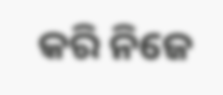କରି ନିଜେ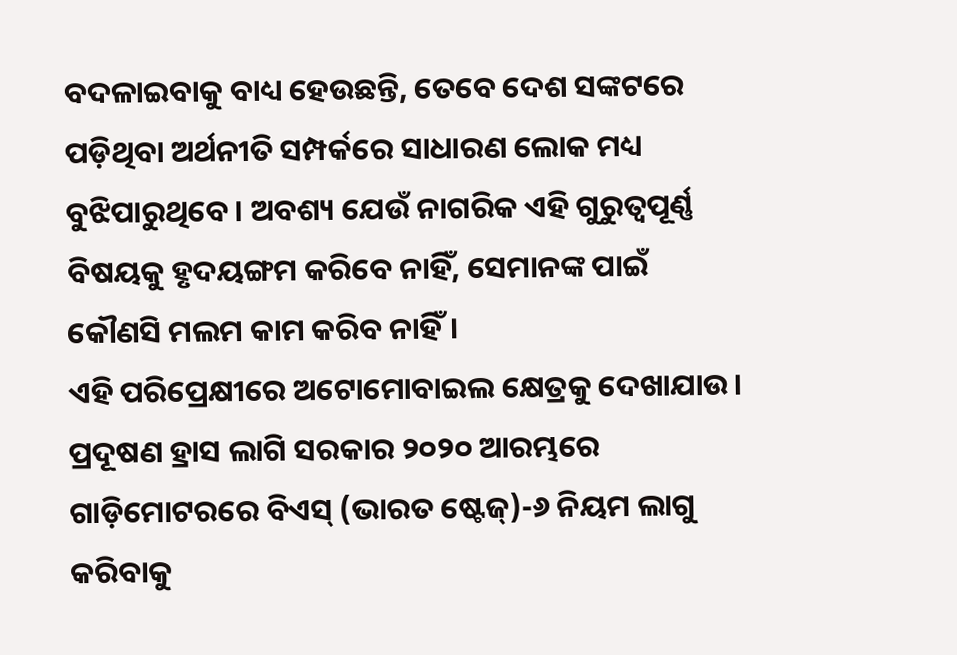ବଦଳାଇବାକୁ ବାଧ୍ୟ ହେଉଛନ୍ତି, ତେବେ ଦେଶ ସଙ୍କଟରେ ପଡ଼ିଥିବା ଅର୍ଥନୀତି ସମ୍ପର୍କରେ ସାଧାରଣ ଲୋକ ମଧ୍ୟ ବୁଝିପାରୁଥିବେ। ଅବଶ୍ୟ ଯେଉଁ ନାଗରିକ ଏହି ଗୁରୁତ୍ୱପୂର୍ଣ୍ଣ ବିଷୟକୁ ହୃଦୟଙ୍ଗମ କରିବେ ନାହିଁ, ସେମାନଙ୍କ ପାଇଁ କୌଣସି ମଲମ କାମ କରିବ ନାହିଁ।
ଏହି ପରିପ୍ରେକ୍ଷୀରେ ଅଟୋମୋବାଇଲ କ୍ଷେତ୍ରକୁ ଦେଖାଯାଉ। ପ୍ରଦୂଷଣ ହ୍ରାସ ଲାଗି ସରକାର ୨୦୨୦ ଆରମ୍ଭରେ ଗାଡ଼ିମୋଟରରେ ବିଏସ୍‌ (ଭାରତ ଷ୍ଟେଜ୍‌)-୬ ନିୟମ ଲାଗୁ କରିବାକୁ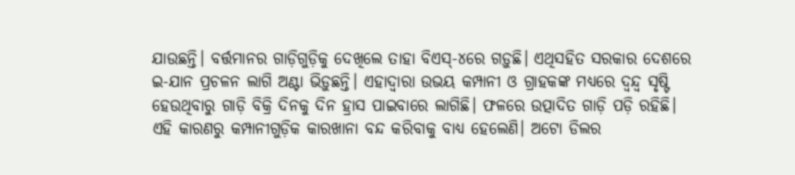ଯାଉଛନ୍ତି। ବର୍ତ୍ତମାନର ଗାଡ଼ିଗୁଡ଼ିକୁ ଦେଖିଲେ ତାହା ବିଏସ୍‌-୪ରେ ଗଡ଼ୁଛି। ଏଥିସହିତ ସରକାର ଦେଶରେ ଇ-ଯାନ ପ୍ରଚଳନ ଲାଗି ଅଣ୍ଟା ଭିଡ଼ୁଛନ୍ତି। ଏହାଦ୍ୱାରା ଉଭୟ କମ୍ପାନୀ ଓ ଗ୍ରାହକଙ୍କ ମଧ୍ୟରେ ଦ୍ୱନ୍ଦ୍ୱ ସୃଷ୍ଟି ହେଉଥିବାରୁ ଗାଡ଼ି ବିକ୍ରି ଦିନକୁ ଦିନ ହ୍ରାସ ପାଇବାରେ ଲାଗିଛି। ଫଳରେ ଉତ୍ପାଦିତ ଗାଡ଼ି ପଡ଼ି ରହିଛି। ଏହି କାରଣରୁ କମ୍ପାନୀଗୁଡ଼ିକ କାରଖାନା ବନ୍ଦ କରିବାକୁ ବାଧ୍ୟ ହେଲେଣି। ଅଟୋ ଡିଲର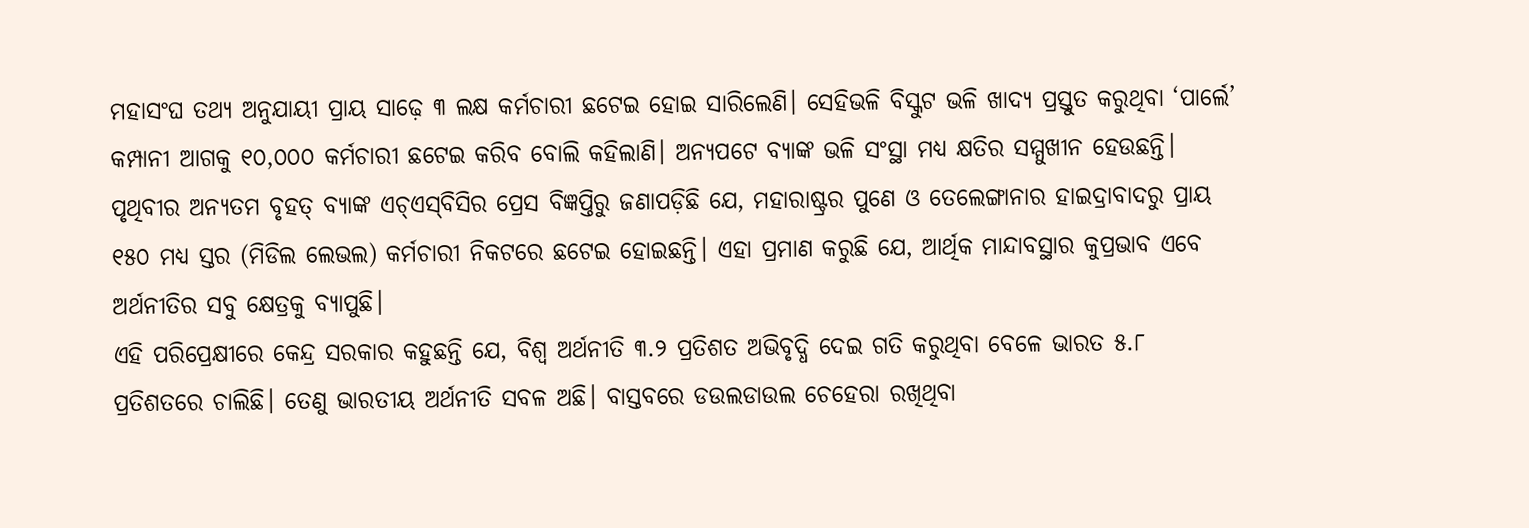ମହାସଂଘ ତଥ୍ୟ ଅନୁଯାୟୀ ପ୍ରାୟ ସାଢ଼େ ୩ ଲକ୍ଷ କର୍ମଚାରୀ ଛଟେଇ ହୋଇ ସାରିଲେଣି। ସେହିଭଳି ବିସ୍କୁଟ ଭଳି ଖାଦ୍ୟ ପ୍ରସ୍ତୁତ କରୁଥିବା ‘ପାର୍ଲେ’ କମ୍ପାନୀ ଆଗକୁ ୧୦,୦୦୦ କର୍ମଚାରୀ ଛଟେଇ କରିବ ବୋଲି କହିଲାଣି। ଅନ୍ୟପଟେ ବ୍ୟାଙ୍କ ଭଳି ସଂସ୍ଥା ମଧ୍ୟ କ୍ଷତିର ସମ୍ମୁଖୀନ ହେଉଛନ୍ତି। ପୃଥିବୀର ଅନ୍ୟତମ ବୃହତ୍‌ ବ୍ୟାଙ୍କ ଏଚ୍‌ଏସ୍‌ବିସିର ପ୍ରେସ ବିଜ୍ଞପ୍ତିରୁ ଜଣାପଡ଼ିଛି ଯେ, ମହାରାଷ୍ଟ୍ରର ପୁଣେ ଓ ତେଲେଙ୍ଗାନାର ହାଇଦ୍ରାବାଦରୁ ପ୍ରାୟ ୧୫୦ ମଧ୍ୟ ସ୍ତର (ମିଡିଲ ଲେଭଲ) କର୍ମଚାରୀ ନିକଟରେ ଛଟେଇ ହୋଇଛନ୍ତି। ଏହା ପ୍ରମାଣ କରୁଛି ଯେ, ଆର୍ଥିକ ମାନ୍ଦାବସ୍ଥାର କୁପ୍ରଭାବ ଏବେ ଅର୍ଥନୀତିର ସବୁ କ୍ଷେତ୍ରକୁ ବ୍ୟାପୁଛି।
ଏହି ପରିପ୍ରେକ୍ଷୀରେ କେନ୍ଦ୍ର ସରକାର କହୁଛନ୍ତି ଯେ, ବିଶ୍ୱ ଅର୍ଥନୀତି ୩.୨ ପ୍ରତିଶତ ଅଭିବୃଦ୍ଧି ଦେଇ ଗତି କରୁଥିବା ବେଳେ ଭାରତ ୫.୮ ପ୍ରତିଶତରେ ଚାଲିଛି। ତେଣୁ ଭାରତୀୟ ଅର୍ଥନୀତି ସବଳ ଅଛି। ବାସ୍ତବରେ ଡଉଲଡାଉଲ ଚେହେରା ରଖିଥିବା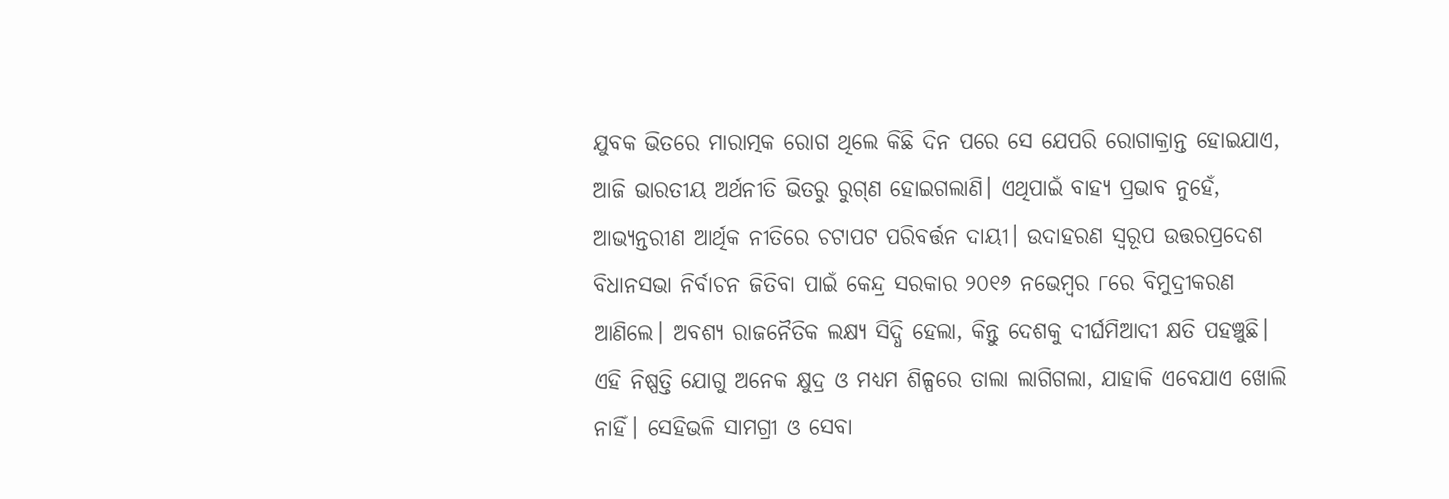ଯୁବକ ଭିତରେ ମାରାତ୍ମକ ରୋଗ ଥିଲେ କିଛି ଦିନ ପରେ ସେ ଯେପରି ରୋଗାକ୍ରାନ୍ତ ହୋଇଯାଏ, ଆଜି ଭାରତୀୟ ଅର୍ଥନୀତି ଭିତରୁ ରୁଗ୍‌ଣ ହୋଇଗଲାଣି। ଏଥିପାଇଁ ବାହ୍ୟ ପ୍ରଭାବ ନୁହେଁ, ଆଭ୍ୟନ୍ତରୀଣ ଆର୍ଥିକ ନୀତିରେ ଚଟାପଟ ପରିବର୍ତ୍ତନ ଦାୟୀ। ଉଦାହରଣ ସ୍ବରୂପ ଉତ୍ତରପ୍ରଦେଶ ବିଧାନସଭା ନିର୍ବାଚନ ଜିତିବା ପାଇଁ କେନ୍ଦ୍ର ସରକାର ୨୦୧୬ ନଭେମ୍ବର ୮ରେ ବିମୁଦ୍ରୀକରଣ ଆଣିଲେ। ଅବଶ୍ୟ ରାଜନୈତିକ ଲକ୍ଷ୍ୟ ସିଦ୍ଧି ହେଲା, କିନ୍ତୁ ଦେଶକୁ ଦୀର୍ଘମିଆଦୀ କ୍ଷତି ପହଞ୍ଚୁଛି। ଏହି ନିଷ୍ପତ୍ତି ଯୋଗୁ ଅନେକ କ୍ଷୁଦ୍ର ଓ ମଧ୍ୟମ ଶିଳ୍ପରେ ତାଲା ଲାଗିଗଲା, ଯାହାକି ଏବେଯାଏ ଖୋଲି ନାହିଁ। ସେହିଭଳି ସାମଗ୍ରୀ ଓ ସେବା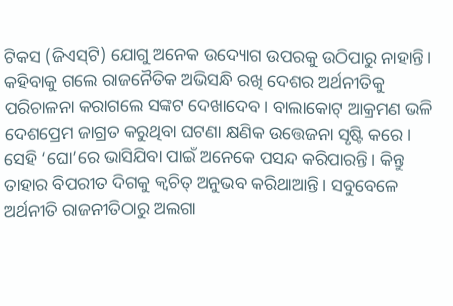ଟିକସ (ଜିଏସ୍‌ଟି) ଯୋଗୁ ଅନେକ ଉଦ୍ୟୋଗ ଉପରକୁ ଉଠିପାରୁ ନାହାନ୍ତି।
କହିବାକୁ ଗଲେ ରାଜନୈତିକ ଅଭିସନ୍ଧି ରଖି ଦେଶର ଅର୍ଥନୀତିକୁ ପରିଚାଳନା କରାଗଲେ ସଙ୍କଟ ଦେଖାଦେବ। ବାଲାକୋଟ୍‌ ଆକ୍ରମଣ ଭଳି ଦେଶପ୍ରେମ ଜାଗ୍ରତ କରୁଥିବା ଘଟଣା କ୍ଷଣିକ ଉତ୍ତେଜନା ସୃଷ୍ଟି କରେ। ସେହି ‘ଘୋ’ରେ ଭାସିଯିବା ପାଇଁ ଅନେକେ ପସନ୍ଦ କରିପାରନ୍ତି। କିନ୍ତୁ ତାହାର ବିପରୀତ ଦିଗକୁ କ୍ୱଚିତ୍‌ ଅନୁଭବ କରିଥାଆନ୍ତି। ସବୁବେଳେ ଅର୍ଥନୀତି ରାଜନୀତିଠାରୁ ଅଲଗା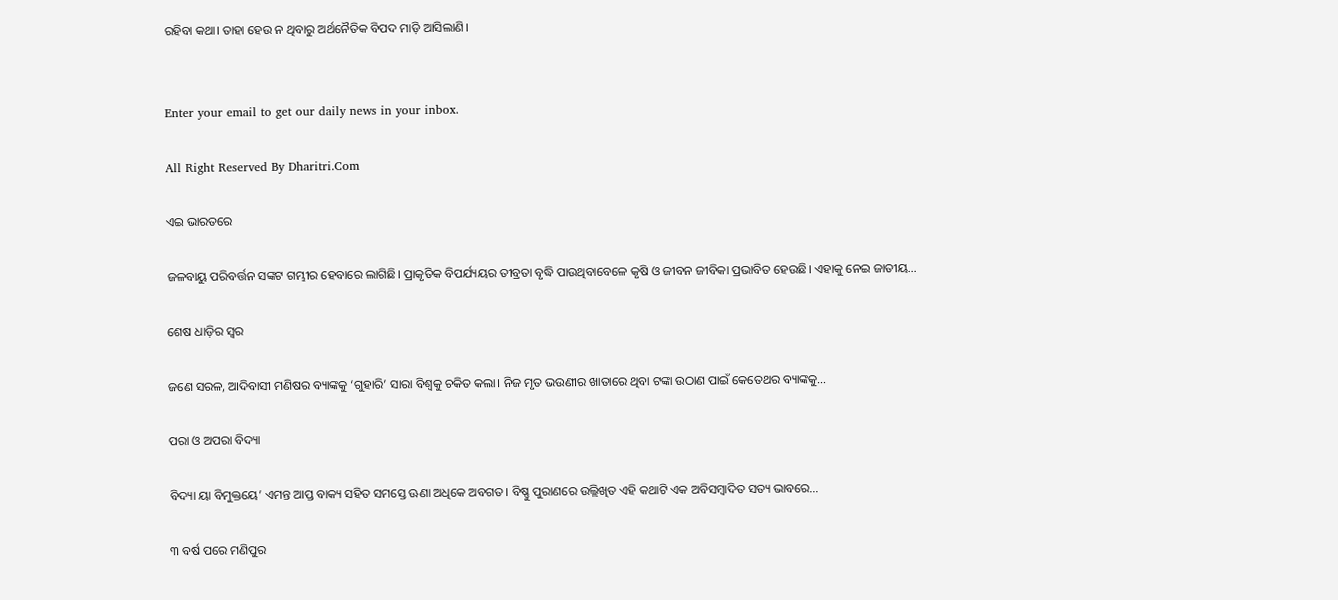ରହିବା କଥା। ତାହା ହେଉ ନ ଥିବାରୁ ଅର୍ଥନୈତିକ ବିପଦ ମାଡ଼ି ଆସିଲାଣି।


Enter your email to get our daily news in your inbox.

All Right Reserved By Dharitri.Com

ଏଇ ଭାରତରେ

ଜଳବାୟୁ ପରିବର୍ତ୍ତନ ସଙ୍କଟ ଗମ୍ଭୀର ହେବାରେ ଲାଗିଛି। ପ୍ରାକୃତିକ ବିପର୍ଯ୍ୟୟର ତୀବ୍ରତା ବୃଦ୍ଧି ପାଉଥିବାବେଳେ କୃଷି ଓ ଜୀବନ ଜୀବିକା ପ୍ରଭାବିତ ହେଉଛି। ଏହାକୁ ନେଇ ଜାତୀୟ…

ଶେଷ ଧାଡ଼ିର ସ୍ବର

ଜଣେ ସରଳ, ଆଦିବାସୀ ମଣିଷର ବ୍ୟାଙ୍କକୁ ‘ଗୁହାରି’ ସାରା ବିଶ୍ୱକୁ ଚକିତ କଲା। ନିଜ ମୃତ ଭଉଣୀର ଖାତାରେ ଥିବା ଟଙ୍କା ଉଠାଣ ପାଇଁ କେତେଥର ବ୍ୟାଙ୍କକୁ…

ପରା ଓ ଅପରା ବିଦ୍ୟା

ବିଦ୍ୟା ୟା ବିମୁକ୍ତୟେ’ ଏମନ୍ତ ଆପ୍ତ ବାକ୍ୟ ସହିତ ସମସ୍ତେ ଊଣା ଅଧିକେ ଅବଗତ। ବିଷ୍ଣୁ ପୁରାଣରେ ଉଲ୍ଲିଖିତ ଏହି କଥାଟି ଏକ ଅବିସମ୍ବାଦିତ ସତ୍ୟ ଭାବରେ…

୩ ବର୍ଷ ପରେ ମଣିପୁର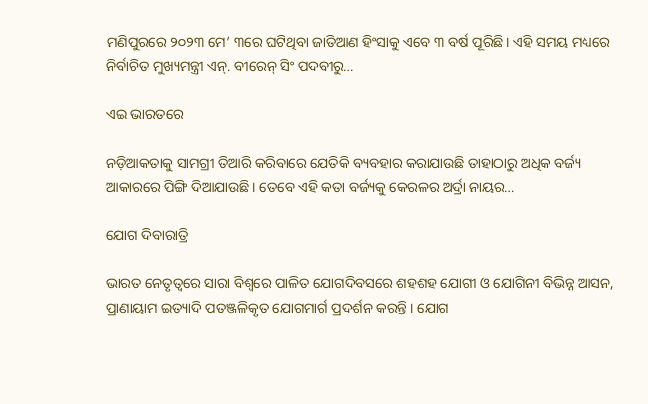ମଣିପୁରରେ ୨୦୨୩ ମେ’ ୩ରେ ଘଟିଥିବା ଜାତିଆଣ ହିଂସାକୁ ଏବେ ୩ ବର୍ଷ ପୂରିଛି। ଏହି ସମୟ ମଧ୍ୟରେ ନିର୍ବାଚିତ ମୁଖ୍ୟମନ୍ତ୍ରୀ ଏନ୍‌. ବୀରେନ୍‌ ସିଂ ପଦବୀରୁ…

ଏଇ ଭାରତରେ

ନଡ଼ିଆକତାକୁ ସାମଗ୍ରୀ ତିଆରି କରିବାରେ ଯେତିକି ବ୍ୟବହାର କରାଯାଉଛି ତାହାଠାରୁ ଅଧିକ ବର୍ଜ୍ୟ ଆକାରରେ ପିଙ୍ଗି ଦିଆଯାଉଛି। ତେବେ ଏହି କତା ବର୍ଜ୍ୟକୁ କେରଳର ଅର୍ଦ୍ରା ନାୟର…

ଯୋଗ ଦିବାରାତ୍ରି

ଭାରତ ନେତୃତ୍ୱରେ ସାରା ବିଶ୍ୱରେ ପାଳିତ ଯୋଗଦିବସରେ ଶହଶହ ଯୋଗୀ ଓ ଯୋଗିନୀ ବିଭିନ୍ନ ଆସନ, ପ୍ରାଣାୟାମ ଇତ୍ୟାଦି ପତଞ୍ଜଳିକୃତ ଯୋଗମାର୍ଗ ପ୍ରଦର୍ଶନ କରନ୍ତି । ଯୋଗ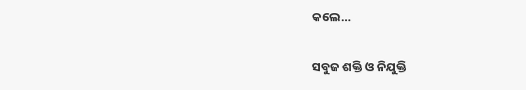କଲେ…

ସବୁଜ ଶକ୍ତି ଓ ନିଯୁକ୍ତି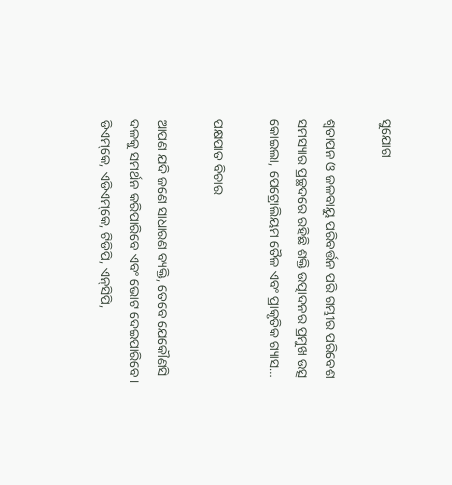ସୁଯୋଗ

ଶ୍ୱତାପନ ଓ ଜଳବାୟୁ ପରିବର୍ତ୍ତନ ପରି ଗମ୍ଭୀର ପରିବେଶ ସମସ୍ୟାର ପ୍ରଚ୍ଛଦରେ ରହିଛି ଶକ୍ତି ଉତ୍ପାଦନର ପ୍ରମୁଖ ଉତ୍ସ କୋଇଲା, ପେଟ୍ରୋଲିୟମ ତୈଳ ଏବଂ ପ୍ରାକୃତିକ ଗ୍ୟାସ…

ପକ୍ଷପାତ ବିଚାର

ଆପଣ ଯଦି ଜଣେ ସାଧାରଣ ବ୍ୟକ୍ତି, ତେବେ ଯେକୌଣସି ଦଳକୁ ସମର୍ଥନ କରିପାରିବେ ଏବଂ ଭୋଟ ଦେଇପାରିବେ। ଡିଏମ୍‌କେ, ଏଡିଏମ୍‌କେ, ଟିଡିପି, ଏନ୍‌ସିପି,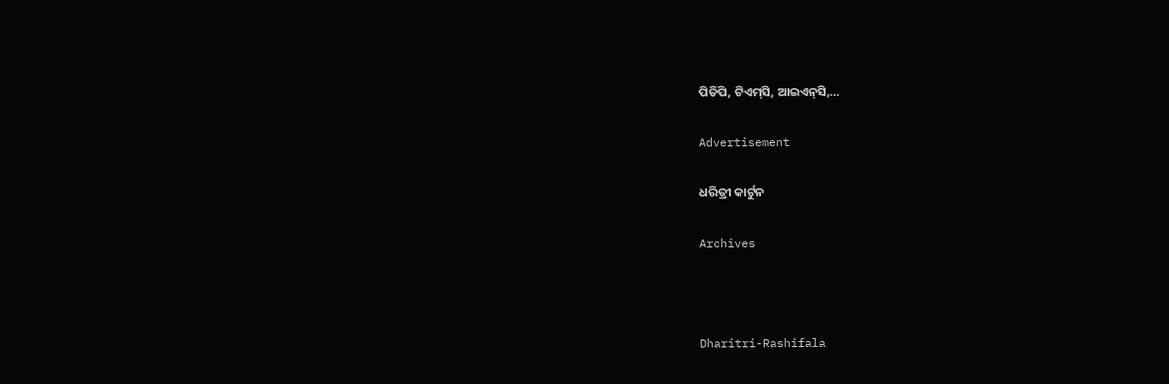ପିଡିପି, ଟିଏମ୍‌ସି, ଆଇଏନ୍‌ସି,…

Advertisement

ଧରିତ୍ରୀ କାର୍ଟୁନ

Archives



Dharitri-Rashifala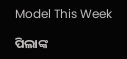Model This Week

ପିଲାଙ୍କ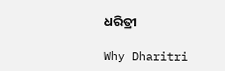ଧରିତ୍ରୀ

Why Dharitri